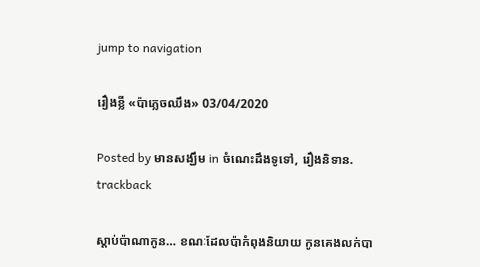jump to navigation

រឿងខ្លី «ប៉ាភ្លេចឈឹង» 03/04/2020

Posted by មានសង្ឃឹម in ចំណេះដឹងទូទៅ, រឿងនិទាន.
trackback

ស្តាប់ប៉ាណាកូន… ខណៈដែលប៉ាកំពុងនិយាយ កូនគេងលក់បា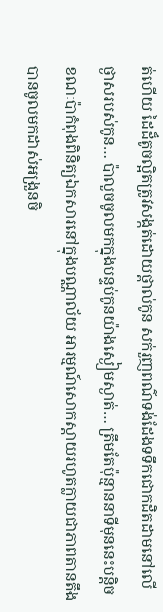ត់ហើយ ដៃដ៏តូចល្អិតត្រូវសង្កត់ដោយថ្ពាល់កូន សក់រួញពណ៌ទង់ដែងទទឹកជោកដិតដាមនៅលើថ្ងាសរបស់កូន… ប៉ាលួចចូលមកក្នុងបន្ទប់កូនយ៉ាងស្ងៀមស្ងាត់… ត្រឹមតែប៉ុន្មាននាទីមុននេះបន្តិច ខណៈប៉ាកំពុងពិនិត្យឯកសារនៅក្នុងបណ្ណាល័យ អារម្មណ៍សោកស្តាយរហូតក្លាយជាភាពតានតឹងបានចូលមកដាស់អង្រួនចិ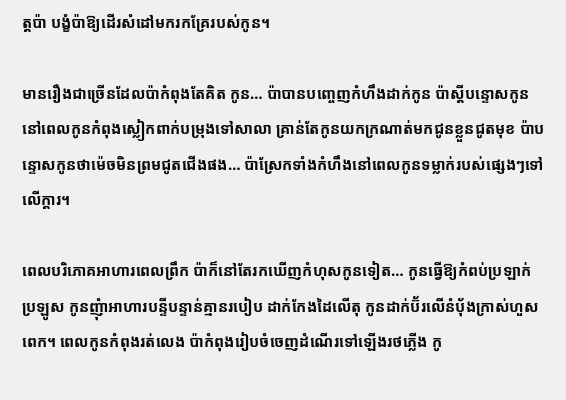ត្តប៉ា បង្ខំប៉ាឱ្យដើរសំដៅមករកគ្រែរបស់កូន។

មានរឿងជាច្រើនដែលប៉ាកំពុងតែគិត កូន… ប៉ាបានបញ្ចេញកំហឹងដាក់កូន ប៉ាស្តីបន្ទោសកូននៅពេលកូនកំពុងស្លៀកពាក់បម្រុងទៅសាលា គ្រាន់តែកូនយកក្រណាត់មកជូនខ្លួនជូតមុខ ប៉ាបន្ទោសកូនថាម៉េចមិនព្រមជូតជើងផង… ប៉ាស្រែកទាំងកំហឹងនៅពេលកូនទម្លាក់របស់ផ្សេងៗទៅលើក្តារ។

ពេលបរិភោគអាហារពេលព្រឹក ប៉ាក៏នៅតែរកឃើញកំហុសកូនទៀត… កូនធ្វើឱ្យកំពប់ប្រឡាក់ប្រឡូស កូនញុំាអាហារបន្ទីបន្ទាន់គ្មានរបៀប ដាក់កែងដៃលើតុ កូនដាក់ប៊័រលើនំប័ុងក្រាស់ហួសពេក។ ពេលកូនកំពុងរត់លេង ប៉ាកំពុងរៀបចំចេញដំណើរទៅឡើងរថភ្លើង កូ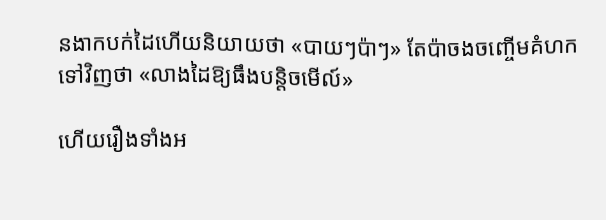នងាកបក់ដៃហើយនិយាយថា «បាយៗប៉ាៗ» តែប៉ាចងចញ្ចើមគំហកទៅវិញថា «លាងដៃឱ្យធឹងបន្តិចមើល៍»

ហើយរឿងទាំងអ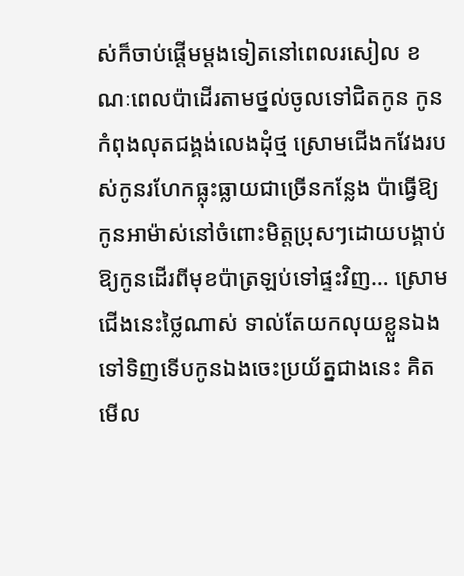ស់ក៏ចាប់ផ្តើមម្តងទៀតនៅពេលរសៀល ខណៈពេលប៉ាដើរតាមថ្នល់ចូលទៅជិតកូន កូនកំពុងលុតជង្គង់លេងដុំថ្ម ស្រោមជើងកវែងរបស់កូនរហែកធ្លុះធ្លាយជាច្រើនកន្លែង ប៉ាធ្វើឱ្យកូនអាម៉ាស់នៅចំពោះមិត្តប្រុសៗដោយបង្គាប់ឱ្យកូនដើរពីមុខប៉ាត្រឡប់ទៅផ្ទះវិញ… ស្រោមជើងនេះថ្លៃណាស់ ទាល់តែយកលុយខ្លួនឯងទៅទិញទើបកូនឯងចេះប្រយ័ត្នជាងនេះ គិតមើល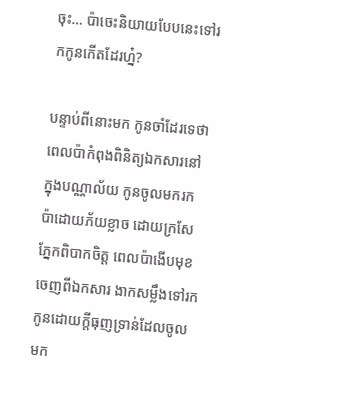ចុះ… ប៉ាចេះនិយាយបែបនេះទៅរកកូនកើតដែរហ្ន៎?

បន្ទាប់ពីនោះមក កូនចាំដែរទេថា ពេលប៉ាកំពុងពិនិត្យឯកសារនៅក្នុងបណ្ណាល័យ កូនចូលមករកប៉ាដោយភ័យខ្លាច ដោយក្រសែភ្នែកពិបាកចិត្ត ពេលប៉ាងើបមុខចេញពីឯកសារ ងាកសម្លឹងទៅរកកូនដោយក្តីធុញទ្រាន់ដែលចូលមក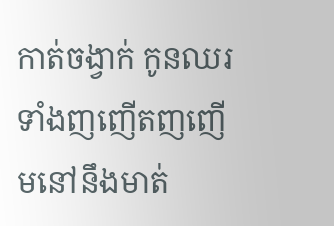កាត់ចង្វាក់ កូនឈរទាំងញញើតញញើមនៅនឹងមាត់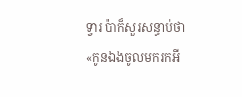ទ្វារ ប៉ាក៏សួរសន្ធាប់ថា «កូនឯងចូលមករកអី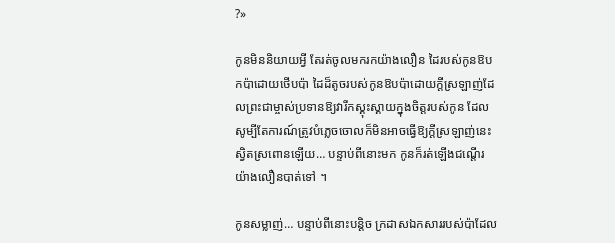?»

កូនមិននិយាយអ្វី តែរត់ចូលមករកយ៉ាងលឿន ដៃរបស់កូនឱបកប៉ាដោយថើបប៉ា ដៃដ៏តូចរបស់កូនឱបប៉ាដោយក្តីស្រឡាញ់ដែលព្រះជាម្ចាស់ប្រទានឱ្យវារីកស្គុះស្គាយក្នុងចិត្តរបស់កូន ដែលសូម្បីតែការណ៍ត្រូវបំភ្លេចចោលក៏មិនអាចធ្វើឱ្យក្តីស្រឡាញ់នេះស្វិតស្រពោនឡើយ… បន្ទាប់ពីនោះមក កូនក៏រត់ឡើងជណ្តើរយ៉ាងលឿនបាត់ទៅ ។

កូនសម្លាញ់… បន្ទាប់ពីនោះបន្តិច ក្រដាសឯកសាររបស់ប៉ាដែល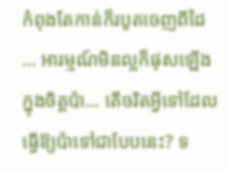កំពុងតែកាន់ក៏របូតចេញពីដៃ… អារម្មណ៍មិនល្អក៏ផុសឡើងក្នុងចិត្តប៉ា… តើចរិតអ្វីទៅដែលធ្វើឱ្យប៉ាទៅជាបែបនេះ? ទ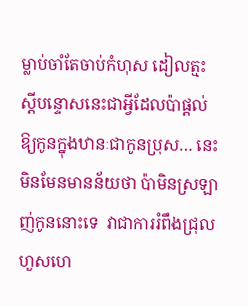ម្លាប់ចាំតែចាប់កំហុស ដៀលត្មះស្តីបន្ទោសនេះជាអ្វីដែលប៉ាផ្តល់ឱ្យកូនក្នុងឋានៈជាកូនប្រុស… នេះមិនមែនមានន័យថា ប៉ាមិនស្រឡាញ់កូននោះទេ  វាជាការរំពឹងជ្រុលហួសហេ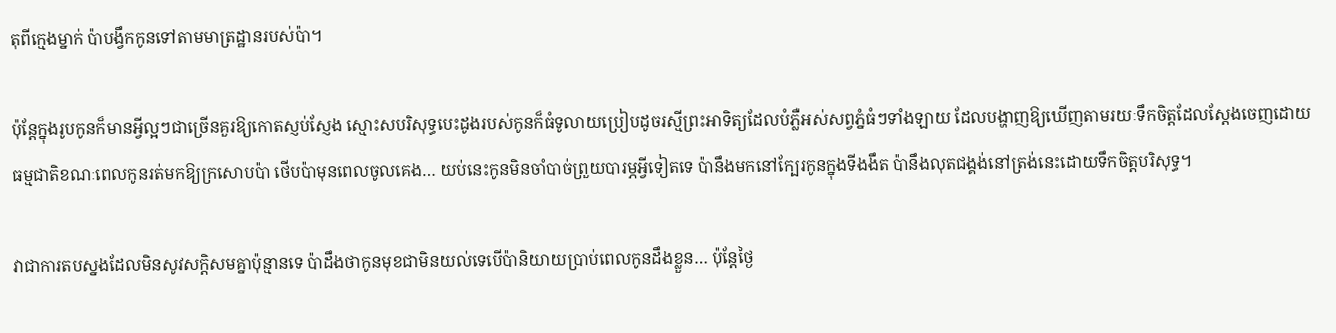តុពីក្មេងម្នាក់ ប៉ាបង្វឹកកូនទៅតាមមាត្រដ្ឋានរបស់ប៉ា។

ប៉ុន្តែក្នុងរូបកូនក៏មានអ្វីល្អៗជាច្រើនគួរឱ្យកោតស្ញប់ស្ញែង ស្មោះសបរិសុទ្ធបេះដូងរបស់កូនក៏ធំទូលាយប្រៀបដូចរស្មីព្រះអាទិត្យដែលបំភ្លឺអស់សព្វភ្នំធំៗទាំងឡាយ ដែលបង្ហាញឱ្យឃើញតាមរយៈទឹកចិត្តដែលស្តែងចេញដោយធម្មជាតិខណៈពេលកូនរត់មកឱ្យក្រសោបប៉ា ថើបប៉ាមុនពេលចូលគេង… យប់នេះកូនមិនចាំបាច់ព្រួយបារម្ភអ្វីទៀតទេ ប៉ានឹងមកនៅក្បែរកូនក្នុងទីងងឹត ប៉ានឹងលុតជង្គង់នៅត្រង់នេះដោយទឹកចិត្តបរិសុទ្ធ។

វាជាការតបស្នងដែលមិនសូវសក្តិសមគ្នាប៉ុន្មានទេ ប៉ាដឹងថាកូនមុខជាមិនយល់ទេបើប៉ានិយាយប្រាប់ពេលកូនដឹងខ្លួន… ប៉ុន្តែថ្ងៃ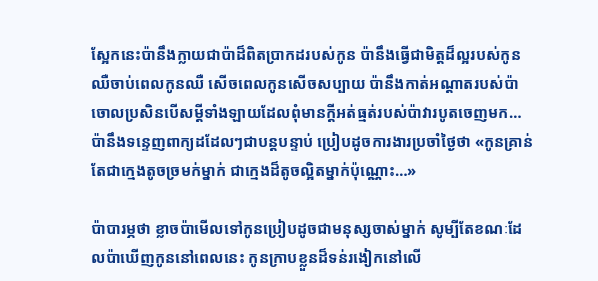ស្អែកនេះប៉ានឹងក្លាយជាប៉ាដ៏ពិតប្រាកដរបស់កូន ប៉ានឹងធ្វើជាមិត្តដ៏ល្អរបស់កូន ឈឺចាប់ពេលកូនឈឺ សើចពេលកូនសើចសប្បាយ ប៉ានឹងកាត់អណ្តាតរបស់ប៉ាចោលប្រសិនបើសម្តីទាំងឡាយដែលពុំមានក្តីអត់ធ្មត់របស់ប៉ាវារបូតចេញមក… ប៉ានឹងទន្ទេញពាក្យដដែលៗជាបន្តបន្ទាប់ ប្រៀបដូចការងារប្រចាំថ្ងៃថា «កូនគ្រាន់តែជាក្មេងតូចច្រមក់ម្នាក់ ជាក្មេងដ៏តូចល្អិតម្នាក់ប៉ុណ្ណោះ…»

ប៉ាបារម្ភថា ខ្លាចប៉ាមើលទៅកូនប្រៀបដូចជាមនុស្សចាស់ម្នាក់ សូម្បីតែខណៈដែលប៉ាឃើញកូននៅពេលនេះ កូនក្រាបខ្លួនដ៏ទន់រងៀកនៅលើ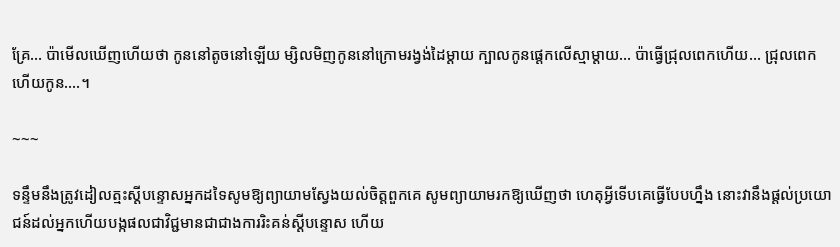គ្រែ… ប៉ាមើលឃើញហើយថា កូននៅតូចនៅឡើយ ម្សិលមិញកូននៅក្រោមរង្វង់ដៃម្តាយ ក្បាលកូនផ្តេកលើស្មាម្តាយ… ប៉ាធ្វើជ្រុលពេកហើយ… ជ្រុលពេកហើយកូន….។

~~~

ទន្ទឹមនឹងត្រូវដៀលត្មះស្តីបន្ទោសអ្នកដទៃសូមឱ្យព្យាយាមស្វែងយល់ចិត្តពួកគេ សូមព្យាយាមរកឱ្យឃើញថា ហេតុអ្វីទើបគេធ្វើបែបហ្នឹង នោះវានឹងផ្តល់ប្រយោជន៍ដល់អ្នកហើយបង្កផលជាវិជ្ជមានជាជាងការរិះគន់ស្តីបន្ទោស ហើយ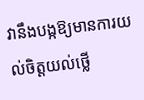វានឹងបង្កឱ្យមានការយល់ចិត្តយល់ថ្លើ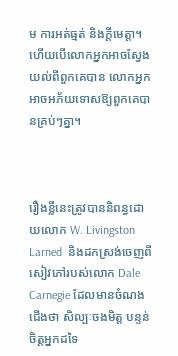ម ការអត់ធ្មត់ និងក្តីមេត្តា។ ហើយបើលោកអ្នកអាចស្វែងយល់ពីពួកគេបាន លោកអ្នកអាចអភ័យទោសឱ្យពួកគេបានគ្រប់ៗគ្នា។



រឿងខ្លីនេះត្រូវបាននិពន្ធដោយលោក W. Livingston Larned  និងដកស្រង់ចេញពីសៀវភៅរបស់លោក Dale Carnegie ដែលមានចំណងជើងថា សិល្បៈចងមិត្ត បន្ទន់ចិត្តអ្នកដទៃ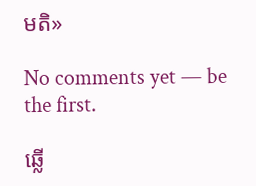មតិ»

No comments yet — be the first.

ឆ្លើ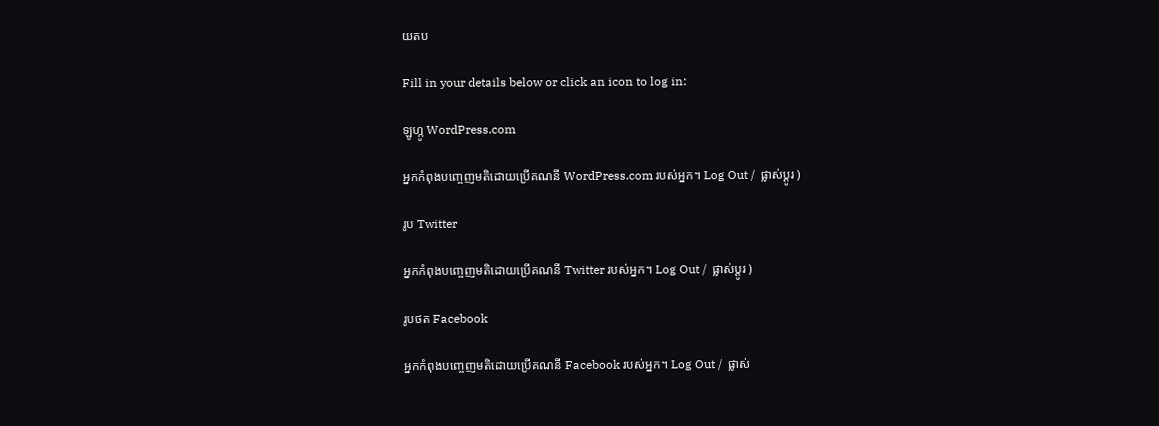យតប

Fill in your details below or click an icon to log in:

ឡូហ្កូ WordPress.com

អ្នកកំពុងបញ្ចេញមតិដោយប្រើគណនី WordPress.com របស់អ្នក។ Log Out /  ផ្លាស់ប្តូរ )

រូប Twitter

អ្នកកំពុងបញ្ចេញមតិដោយប្រើគណនី Twitter របស់អ្នក។ Log Out /  ផ្លាស់ប្តូរ )

រូបថត Facebook

អ្នកកំពុងបញ្ចេញមតិដោយប្រើគណនី Facebook របស់អ្នក។ Log Out /  ផ្លាស់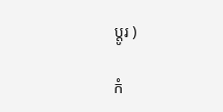ប្តូរ )

កំ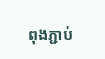ពុងភ្ជាប់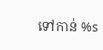ទៅកាន់ %s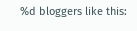%d bloggers like this: